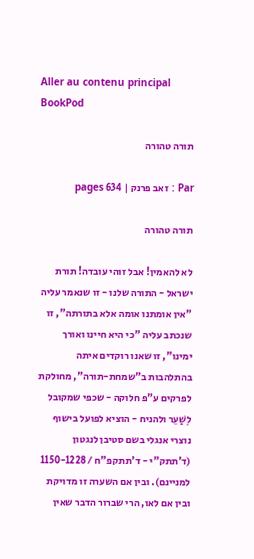Aller au contenu principal
BookPod

תורה טהורה

Par : זאב פרנק | 634 pages

תורה טהורה

לא להאמין! אבל זוהי עובדה! תורת ישראל - התורה שלנו - זו שנאמר עליה "אין אומתנו אומה אלא בתורתה", זו שנכתב עליה "כי היא חיינו ואורך ימינו", זו שאנו רוקדים איתה בהתלהבות ב"שמחת-תורה", מחולקת לפרקים ע"פ חלוקה - שכפי שמקובל לְשַׁעֵר ולהניח - הוציא לפועל בישוף נוצרי אנגלי בשם סטיבן לנגטון (ד'תתק"י - ד'תתקפ"ח / 1150-1228 למניינם). ובין אם השערה זו מדויקת ובין אם לאו, הרי שברור הדבר שאין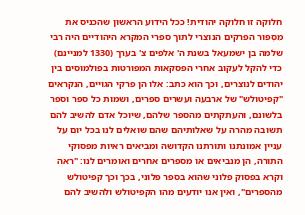חלוקה זו חלוקה יהודית! ככל הידוע הראשון שהכניס את מִסְפּוּר הפרקים הנוצרי לתוך ספרי המקרא היהודיים היה רבי שלמה בן ישמעאל בשנת ה' אלפים צ' בערך (1330 למניינם) כדי להקל לעקוב אחרי הפסקאות המפורטות בפולמוסים בין יהודים לנוצרים, וכך הוא כתב: אלו הן פרקי הגויים, הנקראים "קפיטולש" של ארבעה ועשרים ספרים, ושמות כל ספר וספר בלשונם, והעתקתים מהספר שלהם, שיוכל אדם להשיב להם תשובה מהרה על שאלותיהם שהם שואלים לנו בכל יום על עניין אמונתנו ותורתנו הקדושה ומביאים ראיות מפסוקי התורה, הן מנביאים או מספרים אחרים ואומרים לנו: "ראה וקרא בפסוק פלוני שהוא בספר פלוני, בכך וכך קפיטולש מהספרים", ואין אנו יודעים מהו הקפיטולש ולהשיב להם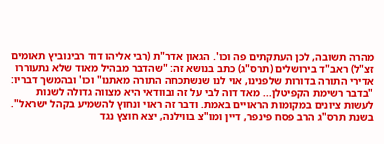מהרה תשובה, לכן העתקתים פה וכו'. הגאון אדר"ת (רבי אליהו דוד רבינוביץ תאומים זצ"ל) ראב"ד בירושלים (תרס"ג) כתב בנושא זה: "שהדבר מבהיל מאוד שלא נתעוררו אדירי התורה בדורות שלפנינו, אוי לנו שנשתכחה התורה מאתנו" וכו' ובהמשך דבריו: "בדבר רשימת הקפיטלן... מאד דוה לבי על זה ובוודאי היא מצווה גדולה לשנות לעשות ציונים במקומות הראויים באמת. ודבר זה ראוי ונחוץ להשמיע בקהל ישראל". בשנת תרס"ג הרב פסח פינפר, דיין ומו"צ בווילנה, יצא חוצץ נגד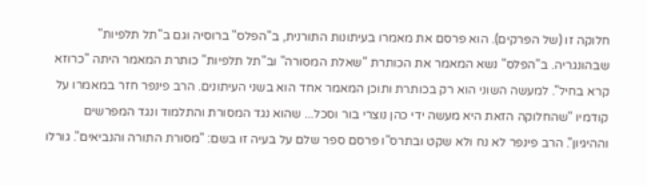חלוקה זו (של הפרקים). הוא פרסם את מאמרו בעיתונות התורנית, ב"הפלס" ברוסיה וגם ב"תל תלפיות" שבהונגריה. ב"הפלס" נשא המאמר את הכותרת "שאלת המסורה" וב"תל תלפיות" כותרת המאמר היתה "כרוזא קרא בחיל". למעשה השוני הוא רק בכותרת ותוכן המאמר אחד הוא בשני העיתונים. הרב פינפר חזר במאמרו על קודמיו "שהחלוקה הזאת היא מעשה ידי כהן נוצרי בור וסכל... שהוא נגד המסורת והתלמוד ונגד המפרשים וההיגיון". הרב פינפר לא נח ולא שקט ובתרס"ו פרסם ספר שלם על בעיה זו בשם: "מסורת התורה והנביאים". גורלו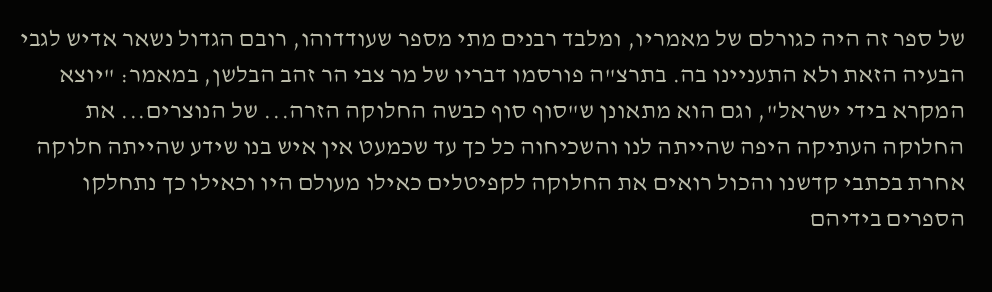של ספר זה היה כגורלם של מאמריו, ומלבד רבנים מתי מספר שעודדוהו, רובם הגדול נשאר אדיש לגבי הבעיה הזאת ולא התעניינו בה. בתרצ"ה פורסמו דבריו של מר צבי הר זהב הבלשן, במאמר: "יוצא המקרא בידי ישראל", וגם הוא מתאונן ש"סוף סוף כבשה החלוקה הזרה... של הנוצרים... את החלוקה העתיקה היפה שהייתה לנו והשכיחוה כל כך עד שכמעט אין איש בנו שידע שהייתה חלוקה אחרת בכתבי קדשנו והכול רואים את החלוקה לקפיטלים כאילו מעולם היו וכאילו כך נתחלקו הספרים בידיהם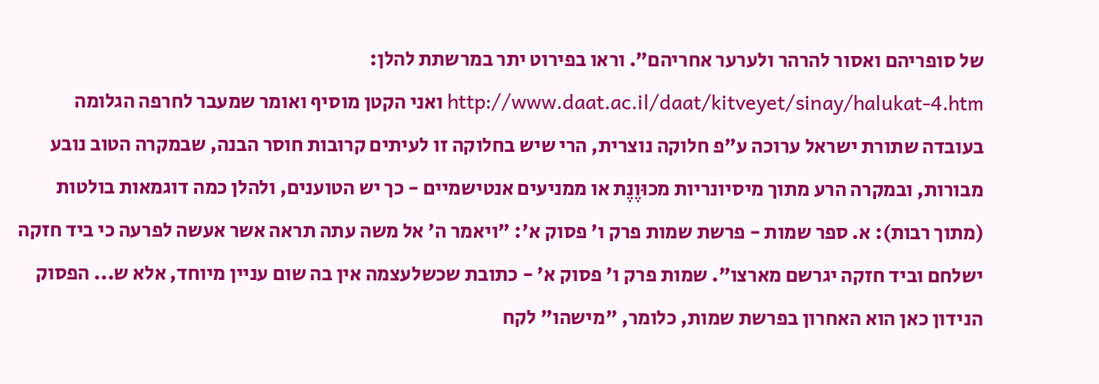של סופריהם ואסור להרהר ולערער אחריהם". וראו בפירוט יתר במרשתת להלן: http://www.daat.ac.il/daat/kitveyet/sinay/halukat-4.htm ואני הקטן מוסיף ואומר שמעבר לחרפה הגלומה בעובדה שתורת ישראל ערוכה ע"פ חלוקה נוצרית, הרי שיש בחלוקה זו לעיתים קרובות חוסר הבנה, שבמקרה הטוב נובע מבורות, ובמקרה הרע מתוך מיסיונריות מכוּוֶנֶת או ממניעים אנטישמיים - כך יש הטוענים, ולהלן כמה דוגמאות בולטות (מתוך רבות): א. ספר שמות - פרשת שמות פרק ו' פסוק א': "ויאמר ה' אל משה עתה תראה אשר אעשה לפרעה כי ביד חזקה ישלחם וביד חזקה יגרשם מארצו". שמות פרק ו' פסוק א' - כתובת שכשלעצמה אין בה שום עניין מיוחד, אלא ש... הפסוק הנידון כאן הוא האחרון בפרשת שמות, כלומר, "מישהו" לקח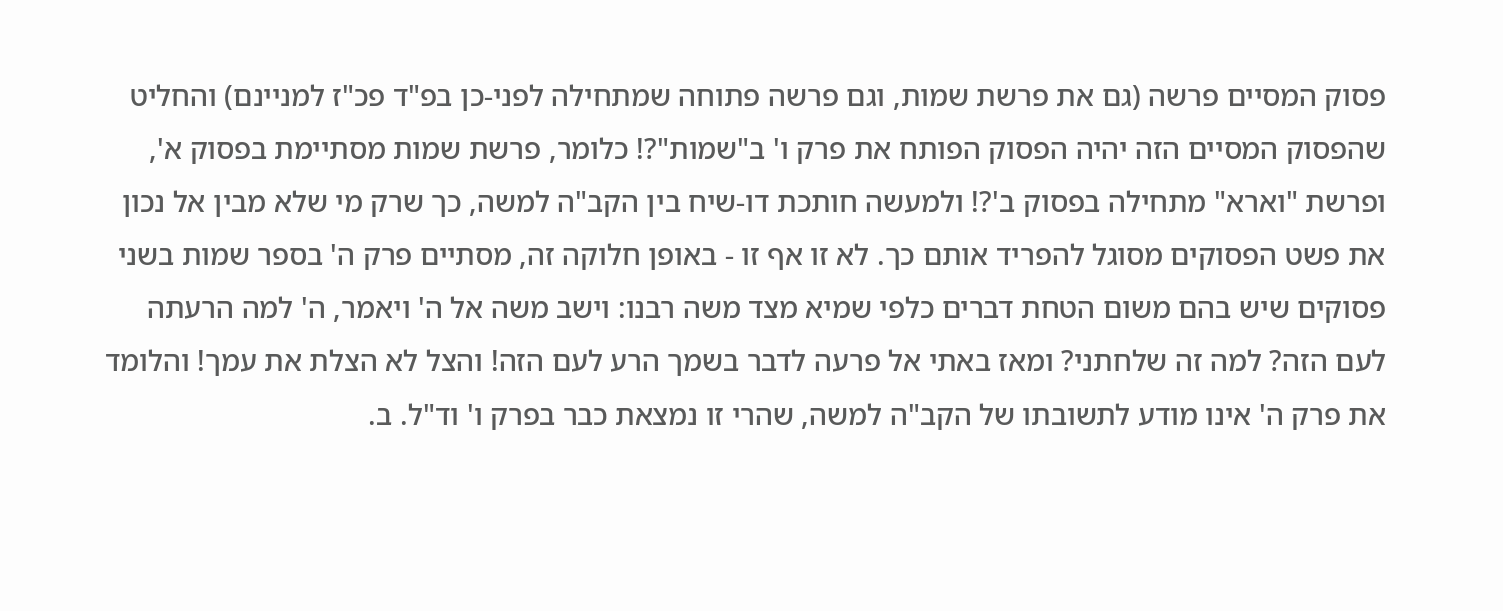פסוק המסיים פרשה (גם את פרשת שמות, וגם פרשה פתוחה שמתחילה לפני-כן בפ"ד פכ"ז למניינם) והחליט שהפסוק המסיים הזה יהיה הפסוק הפותח את פרק ו' ב"שמות"?! כלומר, פרשת שמות מסתיימת בפסוק א', ופרשת "וארא" מתחילה בפסוק ב'?! ולמעשה חותכת דו-שיח בין הקב"ה למשה, כך שרק מי שלא מבין אל נכון את פשט הפסוקים מסוגל להפריד אותם כך. לא זו אף זו - באופן חלוקה זה, מסתיים פרק ה' בספר שמות בשני פסוקים שיש בהם משום הטחת דברים כלפי שמיא מצד משה רבנו: וישב משה אל ה' ויאמר, ה' למה הרעתה לעם הזה? למה זה שלחתני? ומאז באתי אל פרעה לדבר בשמך הרע לעם הזה! והצל לא הצלת את עמך! והלומד את פרק ה' אינו מודע לתשובתו של הקב"ה למשה, שהרי זו נמצאת כבר בפרק ו' וד"ל. ב.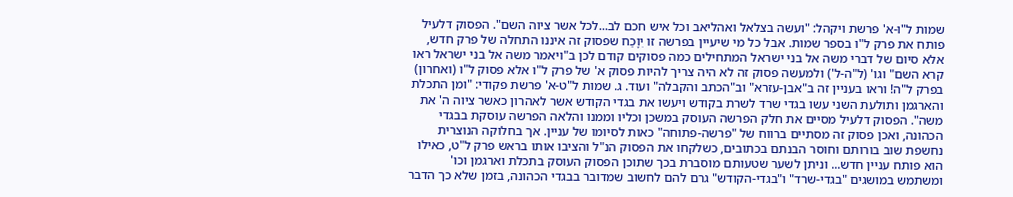שמות ל"ו-א' פרשת ויקהל: "ועשה בצלאל ואהליאב וכל איש חכם לב...לכל אשר ציוה השם". הפסוק דלעיל פותח את פרק ל"ו בספר שמות. אבל כל מי שיעיין בפרשה זו יִוָכַח שפסוק זה איננו התחלה של פרק חדש, אלא סיום של דברי משה אל בני ישראל המתחילים כמה פסוקים קודם לכן ב"ויאמר משה אל בני ישראל ראו קרא השם" וגו' (ל"ה-ל') ולמעשה פסוק זה לא היה צריך להיות פסוק א' של פרק ל"ו אלא פסוק ל"ו (ואחרון) בפרק ל"ה! וראו בעניין זה ב"אבן-עזרא" וב"הכתב והקבלה" ועוד. ג. שמות ל"ט-א' פרשת פקודי: "ומן התכלת והארגמן ותולעת השני עשו בגדי שרד לשרת בקודש ויעשו את בגדי הקודש אשר לאהרון כאשר ציוה ה' את משה". הפסוק דלעיל מסיים את חלק הפרשה העוסק במשכן וכליו וממנו והלאה הפרשה עוסקת בבגדי הכהונה, ואכן פסוק זה מסתיים ברווח של "פרשה-פתוחה" כאות לסיומו של עניין. אך בחלוקה הנוצרית נחשפת שוב בורותם וחוסר הבנתם בכתובים, כשלקחו את הפסוק הנ"ל והציבו אותו בראש פרק ל"ט, כאילו הוא פותח עניין חדש... וניתן לשער שטעותם מוסברת בכך שתוכן הפסוק העוסק בתכלת וארגמן וכו' ומשתמש במושגים "בגדי-שרד" ו"בגדי-הקודש" גרם להם לחשוב שמדובר בבגדי הכהונה, בזמן שלא כך הדבר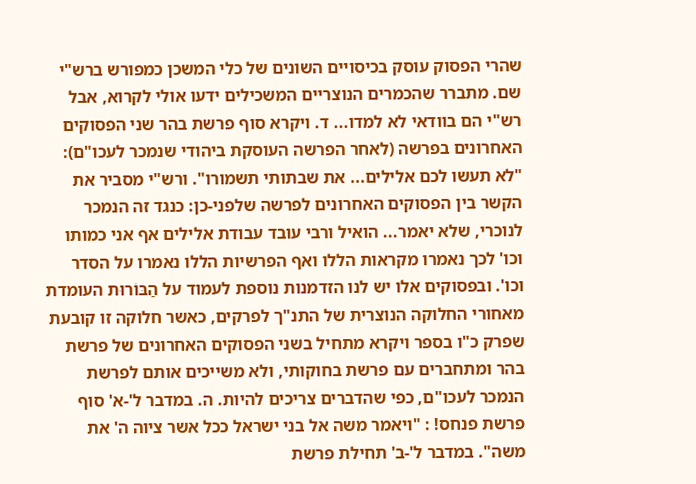שהרי הפסוק עוסק בכיסויים השונים של כלי המשכן כמפורש ברש"י שם. מתברר שהכמרים הנוצריים המשכילים ידעו אולי לקרוא, אבל רש"י הם בוודאי לא למדו... ד. ויקרא סוף פרשת בהר שני הפסוקים האחרונים בפרשה (לאחר הפרשה העוסקת ביהודי שנמכר לעכו"ם): "לא תעשו לכם אלילים... את שבתותי תשמורו". ורש"י מסביר את הקשר בין הפסוקים האחרונים לפרשה שלפני-כן: כנגד זה הנמכר לנוכרי, שלא יאמר... הואיל ורבי עובד עבודת אלילים אף אני כמותו וכו' לכך נאמרו מקראות הללו ואף הפרשיות הללו נאמרו על הסדר וכו'. ובפסוקים אלו יש לנו הזדמנות נוספת לעמוד על הַבּוֹרוּת העומדת מאחורי החלוקה הנוצרית של התנ"ך לפרקים, כאשר חלוקה זו קובעת שפרק כ"ו בספר ויקרא מתחיל בשני הפסוקים האחרונים של פרשת בהר ומתחברים עם פרשת בחוקותי, ולא משייכים אותם לפרשת הנמכר לעכו"ם, כפי שהדברים צריכים להיות. ה. במדבר ל'-א' סוף פרשת פנחס! : "ויאמר משה אל בני ישראל ככל אשר ציוה ה' את משה". במדבר ל'-ב' תחילת פרשת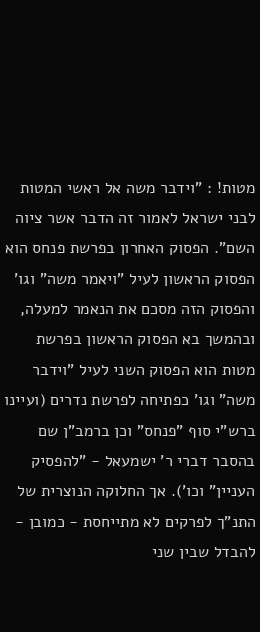מטות! : "וידבר משה אל ראשי המטות לבני ישראל לאמור זה הדבר אשר ציוה השם". הפסוק האחרון בפרשת פנחס הוא הפסוק הראשון לעיל "ויאמר משה" וגו' והפסוק הזה מסכם את הנאמר למעלה, ובהמשך בא הפסוק הראשון בפרשת מטות הוא הפסוק השני לעיל "וידבר משה" וגו' כפתיחה לפרשת נדרים (ועיינו ברש"י סוף "פנחס" וכן ברמב"ן שם בהסבר דברי ר' ישמעאל - "להפסיק העניין" וכו'). אך החלוקה הנוצרית של התנ"ך לפרקים לא מתייחסת - כמובן - להבדל שבין שני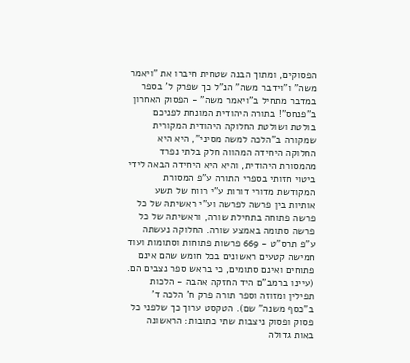הפסוקים, ומתוך הבנה שטחית חיברו את "ויאמר משה" ו"וידבר משה" הנ"ל כך שפרק ל' בספר במדבר מתחיל ב"ויאמר משה" - הפסוק האחרון ב"פנחס"! בתורה היהודית המונחת לפניכם בולטת ושולטת החלוקה היהודית המקורית שמקורה ב"הלכה למשה מסיני", היא היא החלוקה היחידה המהווה חלק בלתי נפרד מהמסורת היהודית, והיא היא היחידה הבאה לידי ביטוי חזותי בספרי התורה ע"פ המסורת המקודשת מדורי דורות ע"י רווח של תשע אותיות בין פרשה לפרשה וע"י ראשיתהּ של כל פרשה פתוחה בתחילת שורה, וראשיתהּ של כל פרשה סתומה באמצע שורה. החלוקה נעשתה ע"פ תרס"ט - 669 פרשות פתוחות וסתומות ועוד חמישה קטעים ראשונים בכל חומש שהם אינם פתוחים ואינם סתומים, כי בראש ספר נצבים הם. (עיינו ברמב"ם היד החזקה אהבה - הלכות תפילין ומזוזה וספר תורה פרק ח’ הלכה ד’ ב"כסף משנה" שם). הטקסט ערוך כך שלפני כל פסוק ופסוק ניצבות שתי כתובות: הראשונה באות גדולה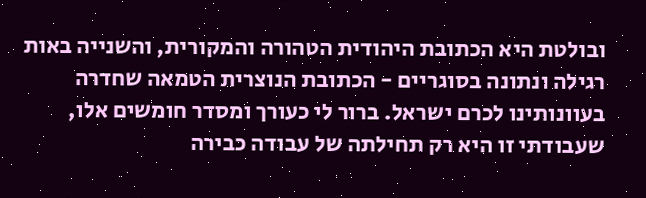ובולטת היא הכתובת היהודית הטהורה והמקורית, והשנייה באות רגילה ונתונה בסוגריים - הכתובת הנוצרית הטמאה שחדרה בעוונותינו לכרם ישראל. ברור לי כעורך ומסדר חומשים אלו, שעבודתי זו היא רק תחילתה של עבודה כבירה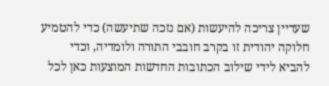שעדיין צריכה להיעשות (אם נזכה שתיעשה) כדי להטמיע חלוקה יהודית זו בקרב חובבי התורה ולומדיה, וכדי להביא לידי שילוב הכתובות החדשות המוצעות כאן לכל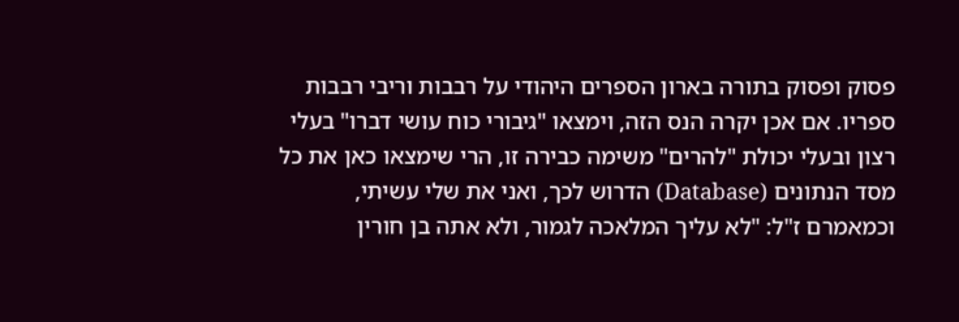פסוק ופסוק בתורה בארון הספרים היהודי על רבבות וריבי רבבות ספריו. אם אכן יקרה הנס הזה, וימצאו "גיבורי כוח עושי דברו" בעלי רצון ובעלי יכולת "להרים" משימה כבירה זו, הרי שימצאו כאן את כל מסד הנתונים (Database) הדרוש לכך, ואני את שלי עשיתי, וכמאמרם ז"ל: "לא עליך המלאכה לגמור, ולא אתה בן חורין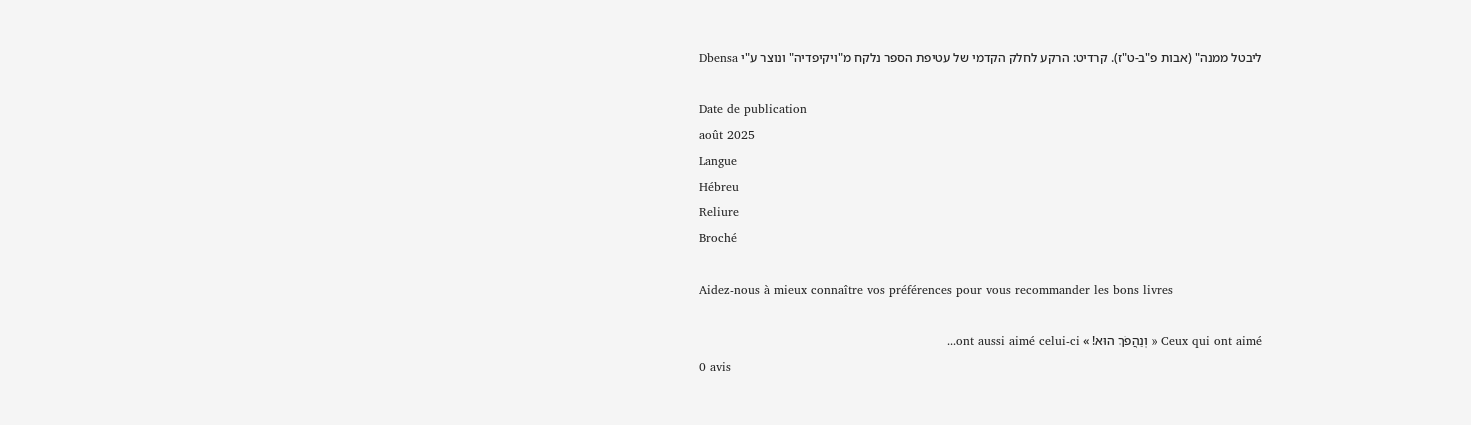ליבטל ממנה" (אבות פ"ב-ט"ז). קרדיט: הרקע לחלק הקדמי של עטיפת הספר נלקח מ"ויקיפדיה" ונוצר ע"י Dbensa

Date de publication
août 2025
Langue
Hébreu
Reliure
Broché

Aidez-nous à mieux connaître vos préférences pour vous recommander les bons livres

Ceux qui ont aimé « וְנַהֲפֹךְ הוּא! » ont aussi aimé celui-ci...
0 avis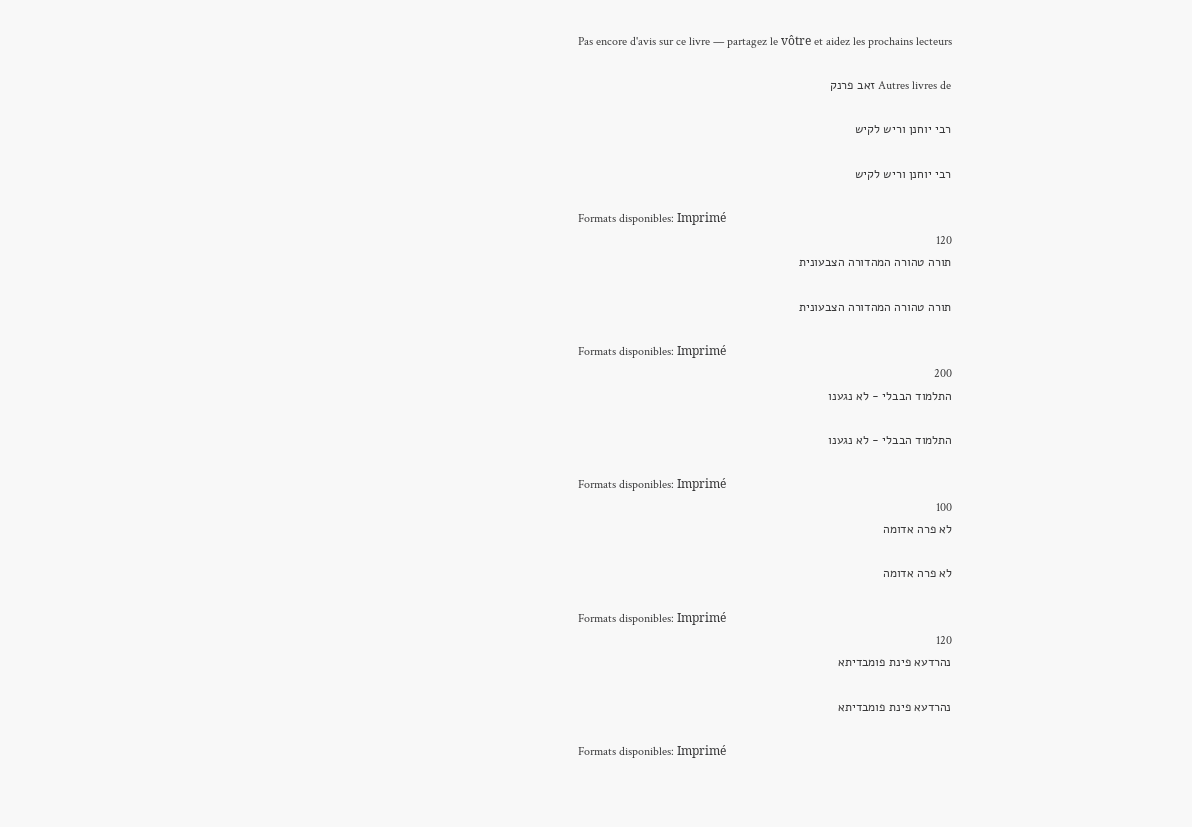Pas encore d'avis sur ce livre — partagez le vôtre et aidez les prochains lecteurs

Autres livres de זאב פרנק

רבי יוחנן וריש לקיש

רבי יוחנן וריש לקיש

Formats disponibles: Imprimé
120
תורה טהורה המהדורה הצבעונית

תורה טהורה המהדורה הצבעונית

Formats disponibles: Imprimé
200
התלמוד הבבלי - לא נגענו

התלמוד הבבלי - לא נגענו

Formats disponibles: Imprimé
100
לא פרה אדומה

לא פרה אדומה

Formats disponibles: Imprimé
120
נהרדעא פינת פומבדיתא

נהרדעא פינת פומבדיתא

Formats disponibles: Imprimé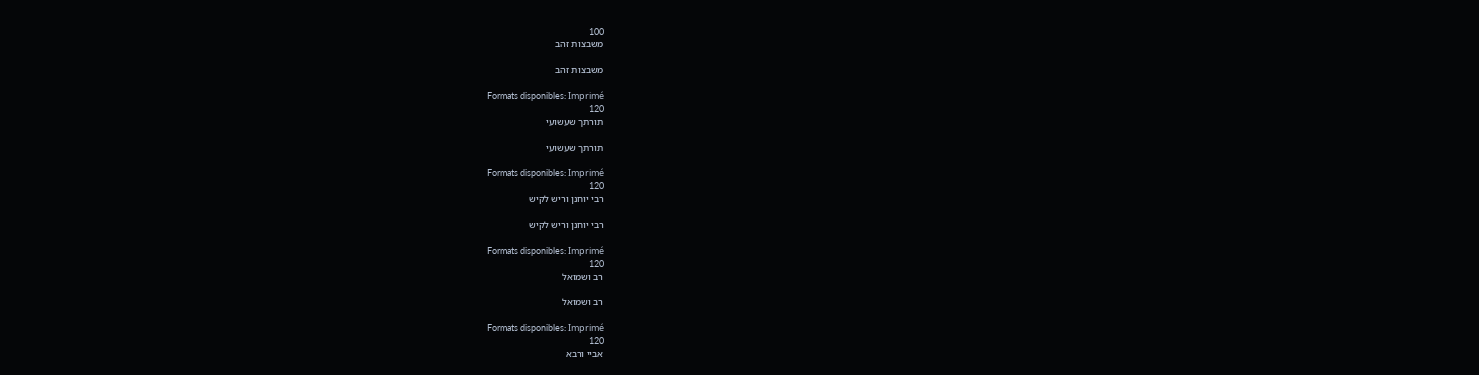100
משבצות זהב

משבצות זהב

Formats disponibles: Imprimé
120
תורתך שעשועי

תורתך שעשועי

Formats disponibles: Imprimé
120
רבי יוחנן וריש לקיש

רבי יוחנן וריש לקיש

Formats disponibles: Imprimé
120
רב ושמואל

רב ושמואל

Formats disponibles: Imprimé
120
אביי ורבא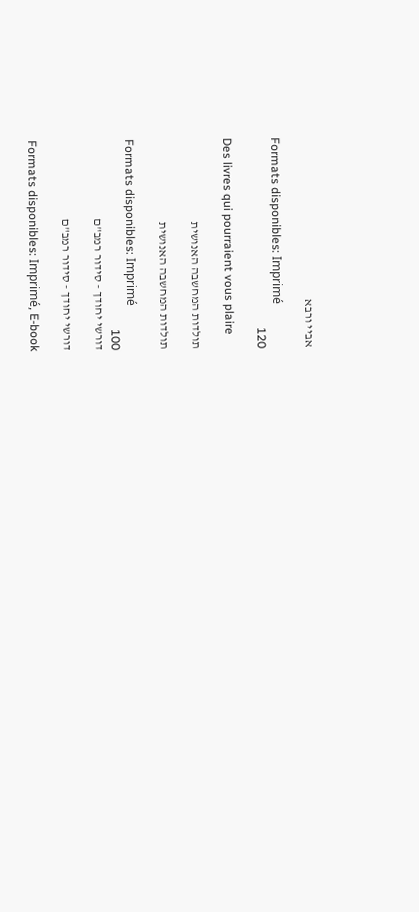אביי ורבא

Formats disponibles: Imprimé
120

Des livres qui pourraient vous plaire

תולדות המחשבה האנושית

תולדות המחשבה האנושית

Formats disponibles: Imprimé
100
דורשי יחודך - סידור רמב"ם

דורשי יחודך - סידור רמב"ם

Formats disponibles: Imprimé, E-book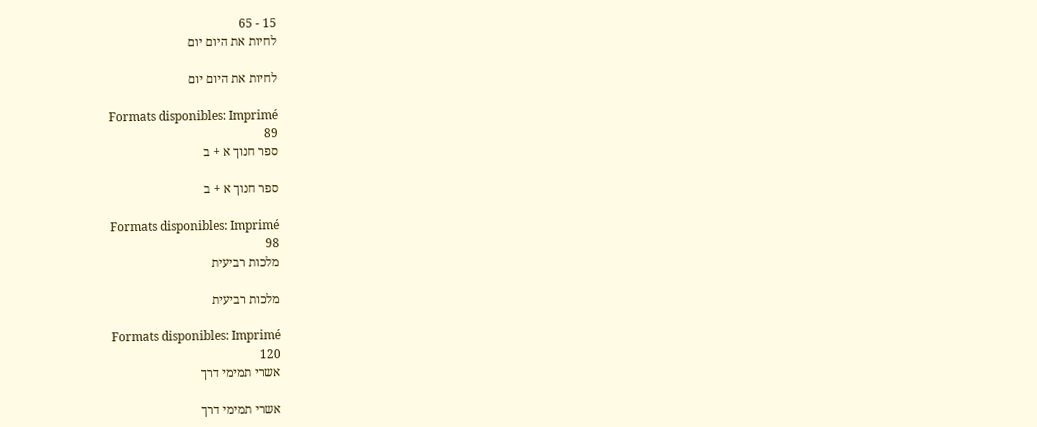15 - 65
לחיות את היום יום

לחיות את היום יום

Formats disponibles: Imprimé
89
ספר חנוך א + ב

ספר חנוך א + ב

Formats disponibles: Imprimé
98
מלכות רביעית

מלכות רביעית

Formats disponibles: Imprimé
120
אשרי תמימי דרך

אשרי תמימי דרך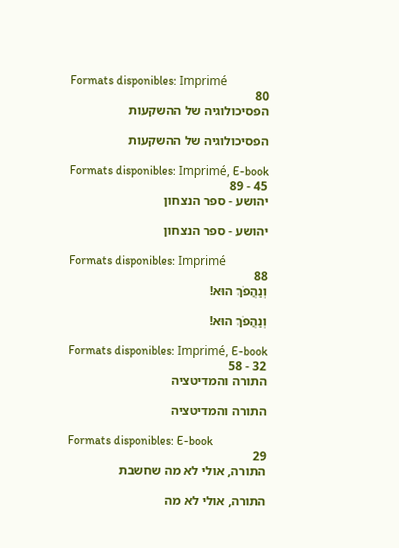Formats disponibles: Imprimé
80
הפסיכולוגיה של ההשקעות

הפסיכולוגיה של ההשקעות

Formats disponibles: Imprimé, E-book
45 - 89
יהושע - ספר הנצחון

יהושע - ספר הנצחון

Formats disponibles: Imprimé
88
וְנַהֲפֹךְ הוּא!

וְנַהֲפֹךְ הוּא!

Formats disponibles: Imprimé, E-book
32 - 58
התורה והמדיטציה

התורה והמדיטציה

Formats disponibles: E-book
29
התורה, אולי לא מה שחשבת

התורה, אולי לא מה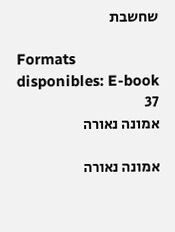שחשבת

Formats disponibles: E-book
37
אמונה נאורה

אמונה נאורה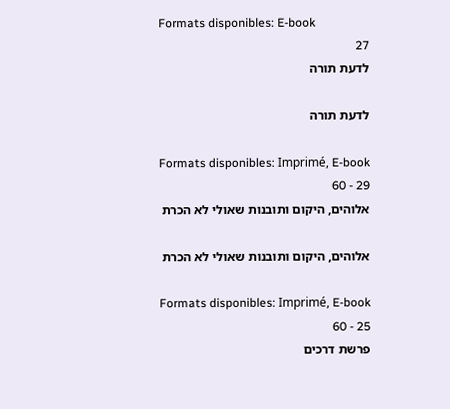Formats disponibles: E-book
27
לדעת תורה

לדעת תורה

Formats disponibles: Imprimé, E-book
29 - 60
אלוהים, היקום ותובנות שאולי לא הכרת

אלוהים, היקום ותובנות שאולי לא הכרת

Formats disponibles: Imprimé, E-book
25 - 60
פרשת דרכים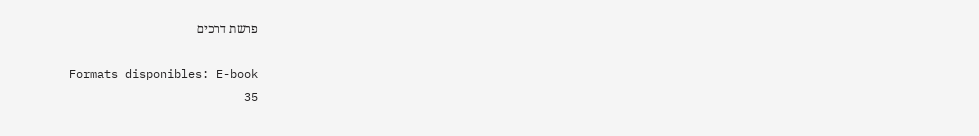פרשת דרכים

Formats disponibles: E-book
35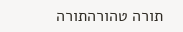תורה טהורהתורה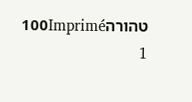טהורה100Imprimé
1